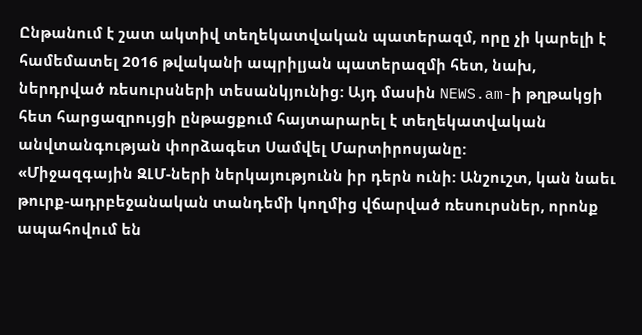Ընթանում է շատ ակտիվ տեղեկատվական պատերազմ, որը չի կարելի է համեմատել 2016 թվականի ապրիլյան պատերազմի հետ, նախ, ներդրված ռեսուրսների տեսանկյունից: Այդ մասին NEWS.am-ի թղթակցի հետ հարցազրույցի ընթացքում հայտարարել է տեղեկատվական անվտանգության փորձագետ Սամվել Մարտիրոսյանը:
«Միջազգային ԶԼՄ-ների ներկայությունն իր դերն ունի: Անշուշտ, կան նաեւ թուրք-ադրբեջանական տանդեմի կողմից վճարված ռեսուրսներ, որոնք ապահովում են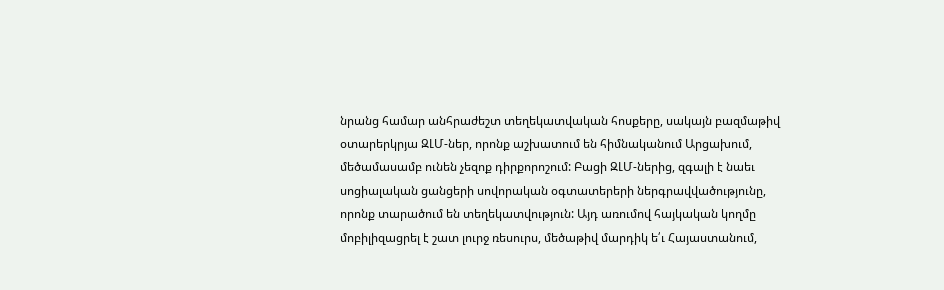նրանց համար անհրաժեշտ տեղեկատվական հոսքերը, սակայն բազմաթիվ օտարերկրյա ԶԼՄ-ներ, որոնք աշխատում են հիմնականում Արցախում, մեծամասամբ ունեն չեզոք դիրքորոշում: Բացի ԶԼՄ-ներից, զգալի է նաեւ սոցիալական ցանցերի սովորական օգտատերերի ներգրավվածությունը, որոնք տարածում են տեղեկատվություն: Այդ առումով հայկական կողմը մոբիլիզացրել է շատ լուրջ ռեսուրս, մեծաթիվ մարդիկ ե՛ւ Հայաստանում,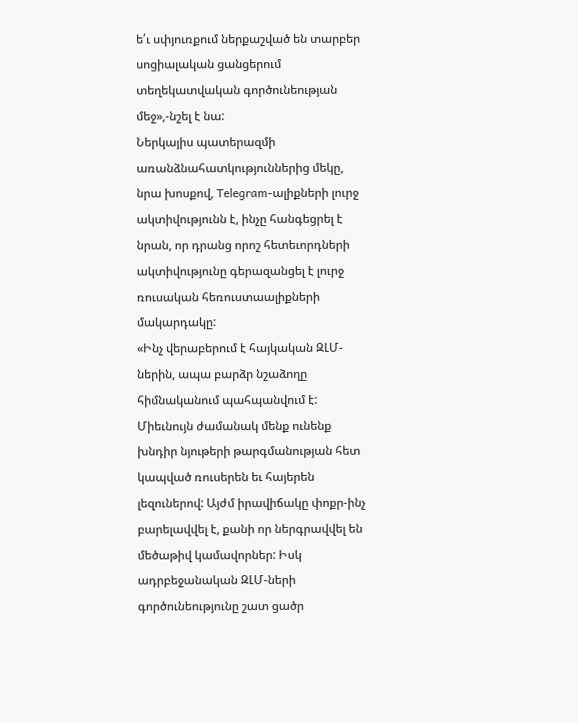ե՛ւ սփյուռքում ներքաշված են տարբեր սոցիալական ցանցերում տեղեկատվական գործունեության մեջ»,-նշել է նա:
Ներկայիս պատերազմի առանձնահատկություններից մեկը, նրա խոսքով, Telegram-ալիքների լուրջ ակտիվությունն է, ինչը հանգեցրել է նրան, որ դրանց որոշ հետեւորդների ակտիվությունը գերազանցել է լուրջ ռուսական հեռուստաալիքների մակարդակը:
«Ինչ վերաբերում է հայկական ԶԼՄ-ներին, ապա բարձր նշաձողը հիմնականում պահպանվում է: Միեւնույն ժամանակ մենք ունենք խնդիր նյութերի թարգմանության հետ կապված ռուսերեն եւ հայերեն լեզուներով: Այժմ իրավիճակը փոքր-ինչ բարելավվել է, քանի որ ներգրավվել են մեծաթիվ կամավորներ: Իսկ ադրբեջանական ԶԼՄ-ների գործունեությունը շատ ցածր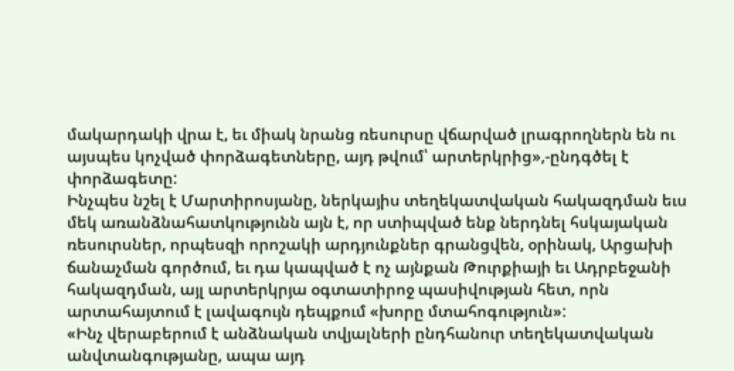մակարդակի վրա է, եւ միակ նրանց ռեսուրսը վճարված լրագրողներն են ու այսպես կոչված փորձագետները, այդ թվում՝ արտերկրից»,-ընդգծել է փորձագետը:
Ինչպես նշել է Մարտիրոսյանը, ներկայիս տեղեկատվական հակազդման եւս մեկ առանձնահատկությունն այն է, որ ստիպված ենք ներդնել հսկայական ռեսուրսներ, որպեսզի որոշակի արդյունքներ գրանցվեն, օրինակ, Արցախի ճանաչման գործում, եւ դա կապված է ոչ այնքան Թուրքիայի եւ Ադրբեջանի հակազդման, այլ արտերկրյա օգտատիրոջ պասիվության հետ, որն արտահայտում է լավագույն դեպքում «խորը մտահոգություն»:
«Ինչ վերաբերում է անձնական տվյալների ընդհանուր տեղեկատվական անվտանգությանը, ապա այդ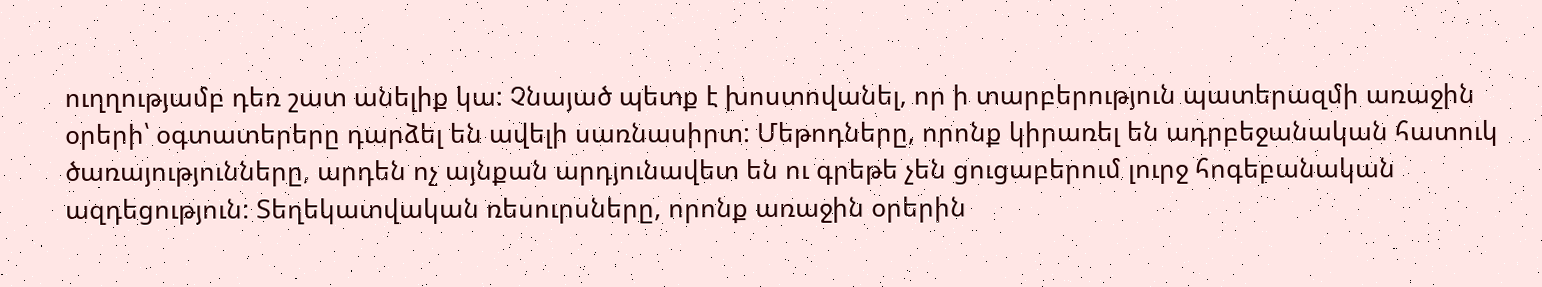ուղղությամբ դեռ շատ անելիք կա: Չնայած պետք է խոստովանել, որ ի տարբերություն պատերազմի առաջին օրերի՝ օգտատերերը դարձել են ավելի սառնասիրտ: Մեթոդները, որոնք կիրառել են ադրբեջանական հատուկ ծառայությունները, արդեն ոչ այնքան արդյունավետ են ու գրեթե չեն ցուցաբերում լուրջ հոգեբանական ազդեցություն: Տեղեկատվական ռեսուրսները, որոնք առաջին օրերին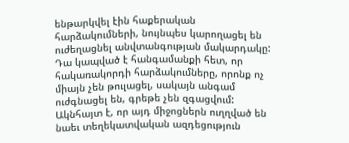ենթարկվել էին հաքերական հարձակումների, նույնպես կարողացել են ուժեղացնել անվտանգության մակարդակը: Դա կապված է հանգամանքի հետ, որ հակառակորդի հարձակումները, որոնք ոչ միայն չեն թուլացել, սակայն անգամ ուժգնացել են, գրեթե չեն զգացվում: Ակնհայտ է, որ այդ միջոցներն ուղղված են նաեւ տեղեկատվական ազդեցություն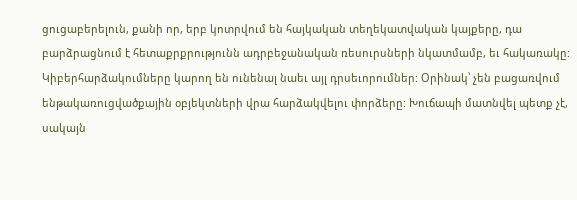ցուցաբերելուն, քանի որ, երբ կոտրվում են հայկական տեղեկատվական կայքերը, դա բարձրացնում է հետաքրքրությունն ադրբեջանական ռեսուրսների նկատմամբ, եւ հակառակը: Կիբերհարձակումները կարող են ունենալ նաեւ այլ դրսեւորումներ: Օրինակ՝ չեն բացառվում ենթակառուցվածքային օբյեկտների վրա հարձակվելու փորձերը: Խուճապի մատնվել պետք չէ, սակայն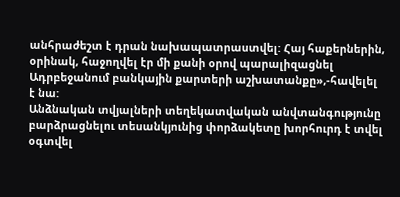անհրաժեշտ է դրան նախապատրաստվել: Հայ հաքերներին, օրինակ, հաջողվել էր մի քանի օրով պարալիզացնել Ադրբեջանում բանկային քարտերի աշխատանքը»,-հավելել է նա:
Անձնական տվյալների տեղեկատվական անվտանգությունը բարձրացնելու տեսանկյունից փորձակետը խորհուրդ է տվել օգտվել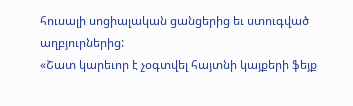հուսալի սոցիալական ցանցերից եւ ստուգված աղբյուրներից:
«Շատ կարեւոր է չօգտվել հայտնի կայքերի ֆեյք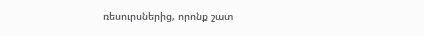ռեսուրսներից, որոնք շատ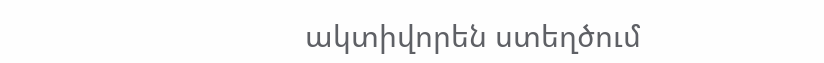ակտիվորեն ստեղծում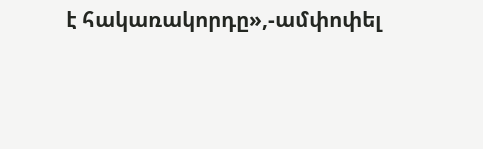է հակառակորդը»,-ամփոփել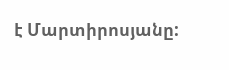է Մարտիրոսյանը: